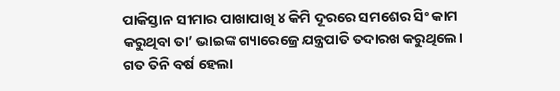ପାକିସ୍ତାନ ସୀମାର ପାଖାପାଖି ୪ କିମି ଦୂରରେ ସମଶେର ସିଂ କାମ କରୁଥିବା ତା’ ଭାଇଙ୍କ ଗ୍ୟାରେଜ୍ରେ ଯନ୍ତ୍ରପାତି ତଦାରଖ କରୁଥିଲେ। ଗତ ତିନି ବର୍ଷ ହେଲା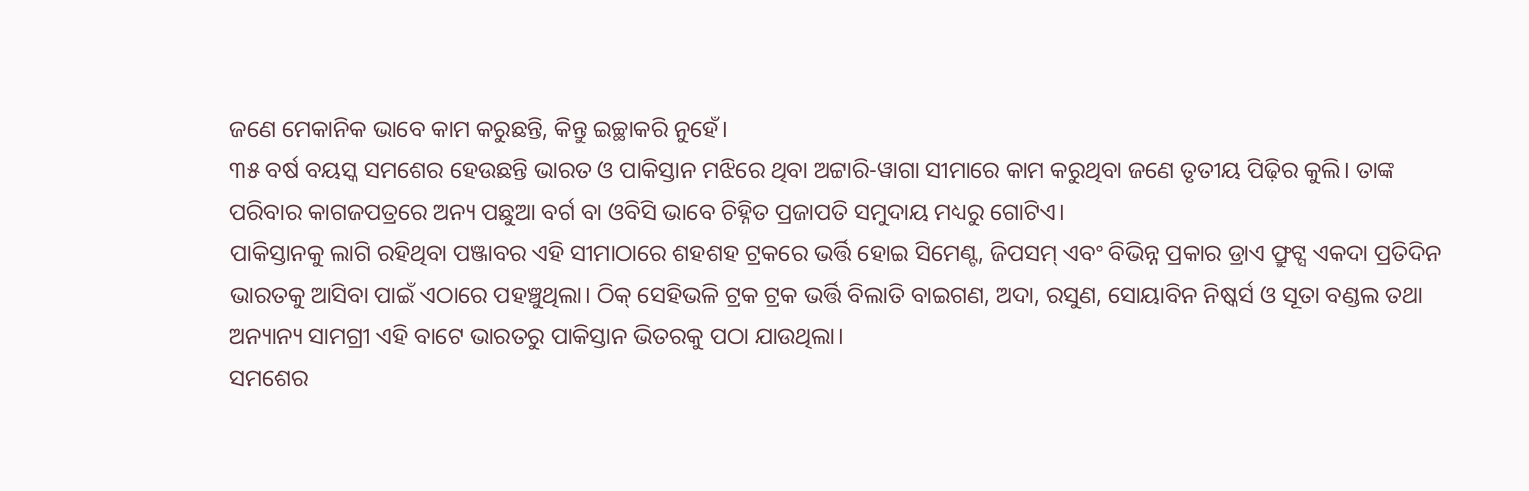ଜଣେ ମେକାନିକ ଭାବେ କାମ କରୁଛନ୍ତି, କିନ୍ତୁ ଇଚ୍ଛାକରି ନୁହେଁ।
୩୫ ବର୍ଷ ବୟସ୍କ ସମଶେର ହେଉଛନ୍ତି ଭାରତ ଓ ପାକିସ୍ତାନ ମଝିରେ ଥିବା ଅଟ୍ଟାରି-ୱାଗା ସୀମାରେ କାମ କରୁଥିବା ଜଣେ ତୃତୀୟ ପିଢ଼ିର କୁଲି। ତାଙ୍କ ପରିବାର କାଗଜପତ୍ରରେ ଅନ୍ୟ ପଛୁଆ ବର୍ଗ ବା ଓବିସି ଭାବେ ଚିହ୍ନିତ ପ୍ରଜାପତି ସମୁଦାୟ ମଧ୍ୟରୁ ଗୋଟିଏ।
ପାକିସ୍ତାନକୁ ଲାଗି ରହିଥିବା ପଞ୍ଜାବର ଏହି ସୀମାଠାରେ ଶହଶହ ଟ୍ରକରେ ଭର୍ତ୍ତି ହୋଇ ସିମେଣ୍ଟ, ଜିପସମ୍ ଏବଂ ବିଭିନ୍ନ ପ୍ରକାର ଡ୍ରାଏ ଫ୍ରୁଟ୍ସ ଏକଦା ପ୍ରତିଦିନ ଭାରତକୁ ଆସିବା ପାଇଁ ଏଠାରେ ପହଞ୍ଚୁଥିଲା। ଠିକ୍ ସେହିଭଳି ଟ୍ରକ ଟ୍ରକ ଭର୍ତ୍ତି ବିଲାତି ବାଇଗଣ, ଅଦା, ରସୁଣ, ସୋୟାବିନ ନିଷ୍କର୍ସ ଓ ସୂତା ବଣ୍ଡଲ ତଥା ଅନ୍ୟାନ୍ୟ ସାମଗ୍ରୀ ଏହି ବାଟେ ଭାରତରୁ ପାକିସ୍ତାନ ଭିତରକୁ ପଠା ଯାଉଥିଲା।
ସମଶେର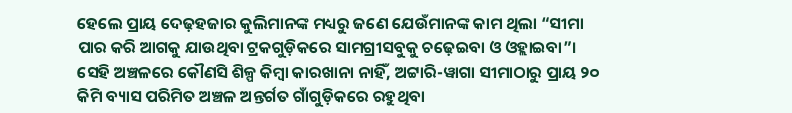ହେଲେ ପ୍ରାୟ ଦେଢ଼ହଜାର କୁଲିମାନଙ୍କ ମଧ୍ୟରୁ ଜଣେ ଯେଉଁମାନଙ୍କ କାମ ଥିଲା “ସୀମା ପାର କରି ଆଗକୁ ଯାଉଥିବା ଟ୍ରକଗୁଡ଼ିକରେ ସାମଗ୍ରୀସବୁକୁ ଚଢ଼େଇବା ଓ ଓହ୍ଲାଇବା”। ସେହି ଅଞ୍ଚଳରେ କୌଣସି ଶିଳ୍ପ କିମ୍ବା କାରଖାନା ନାହିଁ, ଅଟ୍ଟାରି-ୱାଗା ସୀମାଠାରୁ ପ୍ରାୟ ୨୦ କିମି ବ୍ୟାସ ପରିମିତ ଅଞ୍ଚଳ ଅନ୍ତର୍ଗତ ଗାଁଗୁଡ଼ିକରେ ରହୁଥିବା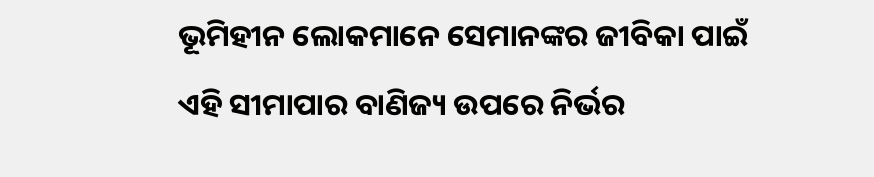ଭୂମିହୀନ ଲୋକମାନେ ସେମାନଙ୍କର ଜୀବିକା ପାଇଁ ଏହି ସୀମାପାର ବାଣିଜ୍ୟ ଉପରେ ନିର୍ଭର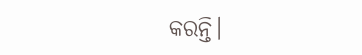କରନ୍ତି।